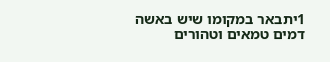1יתבאר במקומו שיש באשה דמים טמאים וטהורים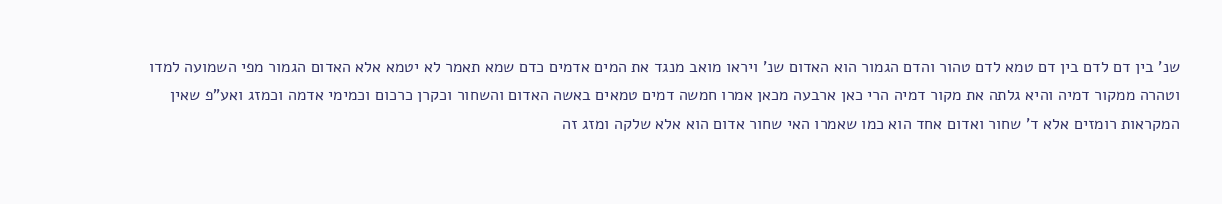שנ' בין דם לדם בין דם טמא לדם טהור והדם הגמור הוא האדום שנ' ויראו מואב מנגד את המים אדמים כדם שמא תאמר לא יטמא אלא האדום הגמור מפי השמועה למדו וטהרה ממקור דמיה והיא גלתה את מקור דמיה הרי כאן ארבעה מכאן אמרו חמשה דמים טמאים באשה האדום והשחור וכקרן כרכום וכמימי אדמה וכמזג ואע"פ שאין המקראות רומזים אלא ד' שחור ואדום אחד הוא כמו שאמרו האי שחור אדום הוא אלא שלקה ומזג זה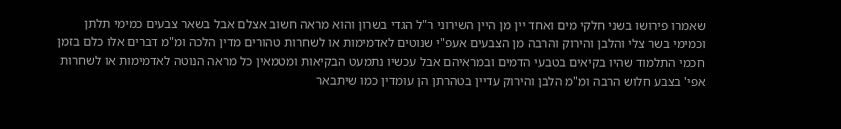שאמרו פירושו בשני חלקי מים ואחד יין מן היין השירוני ר"ל הגדי בשרון והוא מראה חשוב אצלם אבל בשאר צבעים כמימי תלתן וכמימי בשר צלי והלבן והירוק והרבה מן הצבעים אעפ"י שנוטים לאדמימות או לשחרות טהורים מדין הלכה ומ"מ דברים אלו כלם בזמן חכמי התלמוד שהיו בקיאים בטבעי הדמים ובמראיהם אבל עכשיו נתמעט הבקיאות ומטמאין כל מראה הנוטה לאדמימות או לשחרות אפי' בצבע חלוש הרבה ומ"מ הלבן והירוק עדיין בטהרתן הן עומדין כמו שיתבאר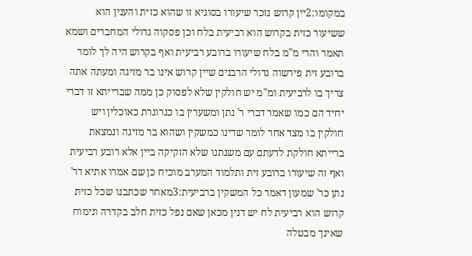במקומו:2יין קרוש נזכר שיעורו בסוגיא זו שהוא כזית והענין הוא ששיעור כזית בקרוש הוא רביעית בלח וכן פסקוה גדולי המחברים ושמא תאמר והרי מ"מ בלח שיעורו ברובע רביעית ואף בקרוש היה לך לומר ברובע זית פירשוה גדולי הרבנים שיין קרוש אינו בר מזיגה ומעתה אתה צריך בו לרביעית ומ"מ יש חולקין שלא לפסוק כן ממה שברייתא זו דברי יחיד הם כמו שאמר דברי ר' נתן ומשערין בו כגרוגרת כאוכלין ויש חולקין בו מצד אחר לומר שדינו כמשקין ושהוא בר מזיגה ונמצאת ברייתא חולקת לדעתם עם משנתנו שלא הזקיקה ביין אלא רובע רביעית ואף זה שיעורו ברובע זית ותלמוד המערב מוכיח כן שם אמרו אתיא דר' נתן כר' שמעון דאמר כל המשקין ברביעית:3מאחר שכתבנו שכל כזית קרוש הוא רביעית לח יש דנין מכאן שאם נפל כזית חלב בקדרה ונימוח שאינך מבטלה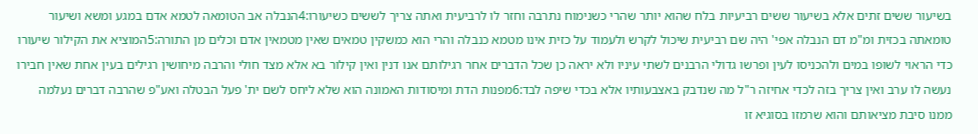בשיעור ששים זתים אלא בשיעור ששים רביעיות בלח שהוא יותר שהרי כשנימוח נתרבה וחזר לו לרביעית ואתה צריך לששים כשיעורו:4הנבלה אב הטומאה לטמא אדם במגע ומשא ושיעור טומאתה בכזית ומ"מ דם הנבלה אפי' היה שם רביעית שיכול לקרש ולעמוד על כזית אינו מטמא כנבלה והרי הוא כמשקין טמאים שאין מטמאין אדם וכלים מן התורה:5המוציא את הקילור שיעורו כדי הראוי לשופו במים ולהכניסו לעין ופרשו גדולי הרבנים לשתי עיניו ולא יראה כן שכל הדברים אחר רגילותם אנו דנין ואין קילור בא אלא מצד חולי והרבה מיחושין רגילים בעין אחת שאין חבירו נעשה לו ערב ואין צריך בזה לכדי אחיזה ר"ל מה שנדבק באצבעותיו אלא בכדי שיפה לבד:6מפנות הדת ומיסודות האמונה הוא שלא ליחס לשם ית' פעל הבטלה ואע"פ שהרבה דברים נעלמה ממנו סיבת מציאותם והוא שרמזו בסוגיא זו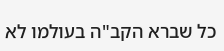כל שברא הקב"ה בעולמו לא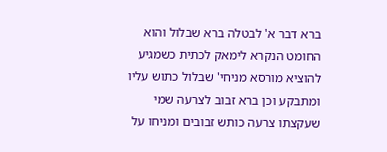ברא דבר א' לבטלה ברא שבלול והוא החומט הנקרא לימאק לכתית כשמגיע להוציא מורסא מניחי' שבלול כתוש עליו ומתבקע וכן ברא זבוב לצרעה שמי שעקצתו צרעה כותש זבובים ומניחו על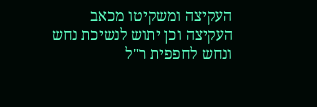העקיצה ומשקיטו מכאב העקיצה וכן יתוש לנשיכת נחש ונחש לחפפית ר"ל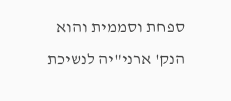ספחת וסממית והוא הנק' ארני"יה לנשיכת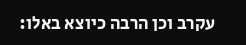עקרב וכן הרבה כיוצא באלו: